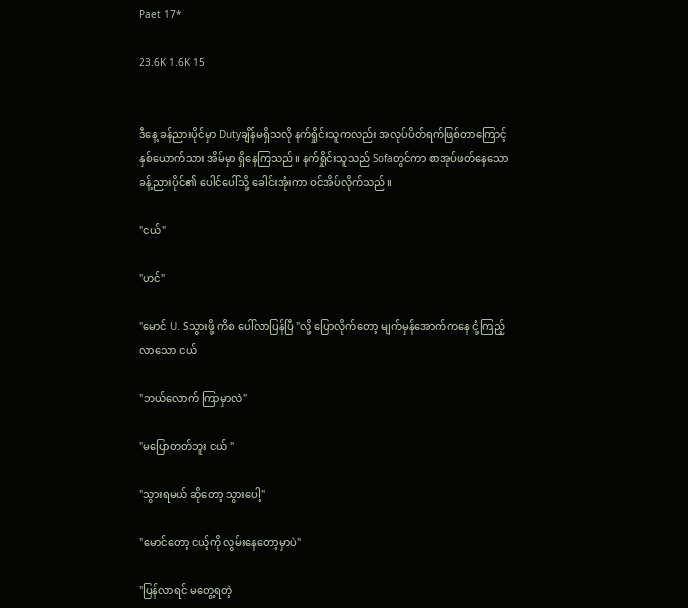Paet 17*

23.6K 1.6K 15


ဒီနေ့ ခန်ညားပိုင်မှာ Dutyချိန်မရှိသလို နက်ရှိုင်းသူကလည်း အလုပ်ပိတ်ရက်ဖြစ်တာကြောင့် နှစ်ယောက်သား အိမ်မှာ ရှိနေကြသည်။ နက်ရှိုင်းသူသည် Sofaတွင်ကာ စာအုပ်ဖတ်နေသော ခန့်ညားပိုင်၏ ပေါင်ပေါ်သို့ ခေါင်းအုံးကာ ဝင်အိပ်လိုက်သည်။

"ငယ်"

"ဟင်"

"မောင် U. Sသွားဖို့ ကိစ ပေါ်လာပြန်ပြီ "လို့ ပြောလိုက်တော့ မျက်မှန်အောက်ကနေ ငုံ့ကြည့်လာသော ငယ်

"ဘယ်လောက် ကြာမှာလဲ"

"မပြောတတ်ဘူး ငယ် "

"သွားရမယ် ဆိုတော့ သွားပေါ့"

"မောင်တော့ ငယ့်ကို လွမ်းနေတော့မှာပဲ"

"ပြန်လာရင် မတွေ့ရတဲ့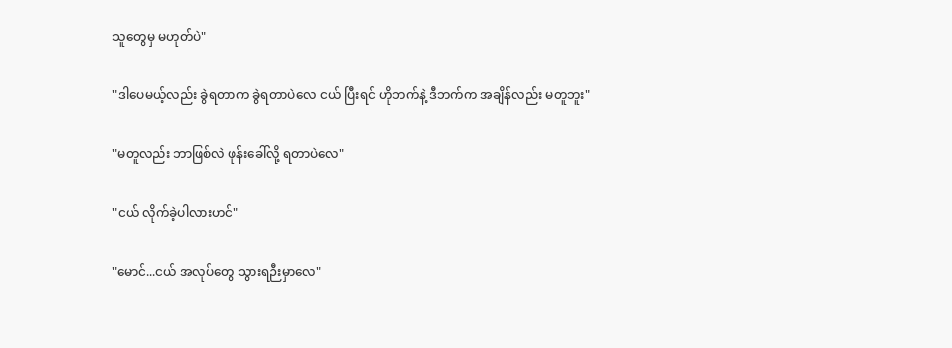သူတွေမှ မဟုတ်ပဲ"

"ဒါပေမယ့်လည်း ခွဲရတာက ခွဲရတာပဲလေ ငယ် ပြီးရင် ဟိုဘက်နဲ့ ဒီဘက်က အချိန်လည်း မတူဘူး"

"မတူလည်း ဘာဖြစ်လဲ ဖုန်းခေါ်လို့ ရတာပဲလေ"

"ငယ် လိုက်ခဲ့ပါလားဟင်"

"မောင်...ငယ် အလုပ်တွေ သွားရဉီးမှာလေ"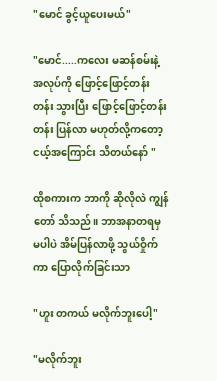"မောင် ခွင့်ယူပေးမယ်"

"မောင်.....ကလေး မဆန်စမ်းနဲ့ အလုပ်ကို ဖြောင့်ဖြောင့်တန်းတန်း သွားပြီး ဖြောင့်ဖြောင့်တန်းတန်း ပြန်လာ မဟုတ်လို့ကတော့ ငယ့်အကြောင်း သိတယ်နော် "

ထိုစကားက ဘာကို ဆိုလိုလဲ ကျွန်တော် သိသည်။ ဘာအနာတရမှ မပါပဲ အိမ်ပြန်လာဖို့ သွယ်ဝှိုက်ကာ ပြောလိုက်ခြင်းသာ

"ဟူး တကယ် မလိုက်ဘူးပေါ့"

"မလိုက်ဘူး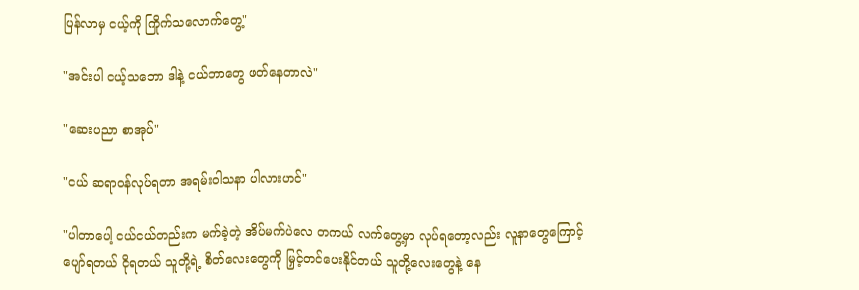ပြန်လာမှ ငယ့်ကို ကြိုက်သလောက်တွေ့"

"အင်းပါ ငယ့်သဘော ဒါနဲ့ ငယ်ဘာတွေ ဖတ်နေတာလဲ"

"ဆေးပညာ စာအုပ်"

"ငယ် ဆရာဝန်လုပ်ရတာ အရမ်းဝါသနာ ပါလားဟင်"

"ပါတာပေါ့ ငယ်ငယ်တည်းက မက်ခဲ့တဲ့ အိပ်မက်ပဲလေ တကယ် လက်တွေ့မှာ လုပ်ရတော့လည်း လူနာတွေကြောင့် ပျော်ရတယ် ငိုရတယ် သူတို့ရဲ့ စိတ်လေးတွေကို မြှင့်တင်ပေးနိုင်တယ် သူတို့လေးတွေနဲ့ နေ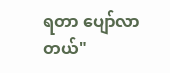ရတာ ပျော်လာတယ်"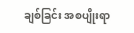ချစ်ခြင်း အစပျိုးရာ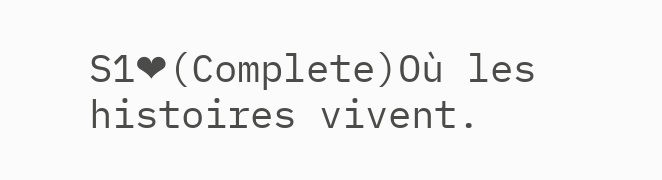S1❤(Complete)Où les histoires vivent.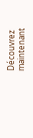Découvrez maintenant